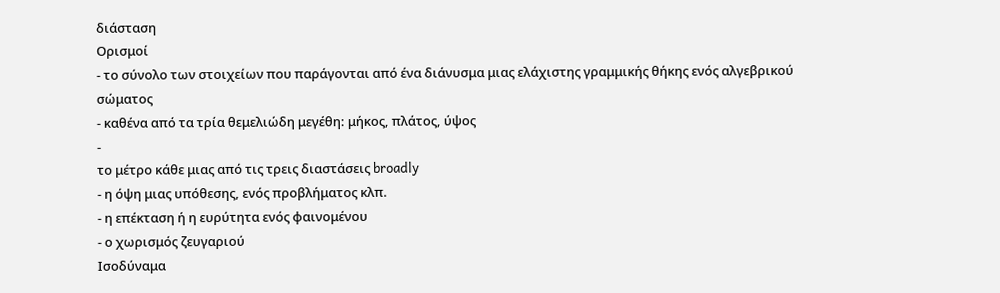διάσταση
Ορισμοί
- το σύνολο των στοιχείων που παράγονται από ένα διάνυσμα μιας ελάχιστης γραμμικής θήκης ενός αλγεβρικού σώματος
- καθένα από τα τρία θεμελιώδη μεγέθη: μήκος, πλάτος, ύψος
-
το μέτρο κάθε μιας από τις τρεις διαστάσεις broadly
- η όψη μιας υπόθεσης, ενός προβλήματος κλπ.
- η επέκταση ή η ευρύτητα ενός φαινομένου
- ο χωρισμός ζευγαριού
Ισοδύναμα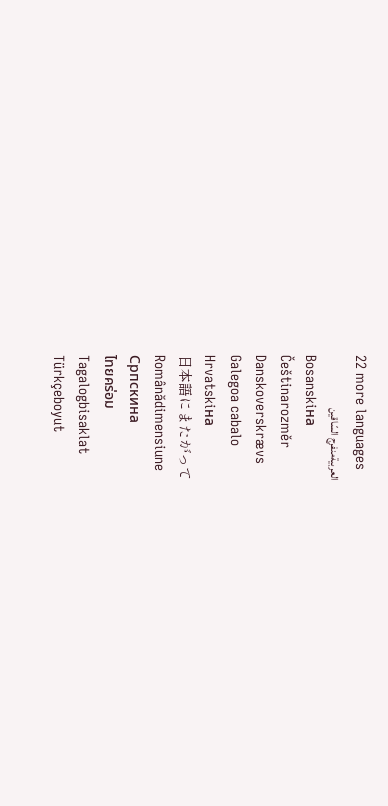22 more languages
العربيةمنفرج السّاقين
Bosanskiна
Češtinarozměr
Danskoverskrævs
Galegoa cabalo
Hrvatskiна
日本語にまたがって
Românădimensiune
Српскина
ไทยคร่อม
Tagalogbisaklat
Türkçeboyut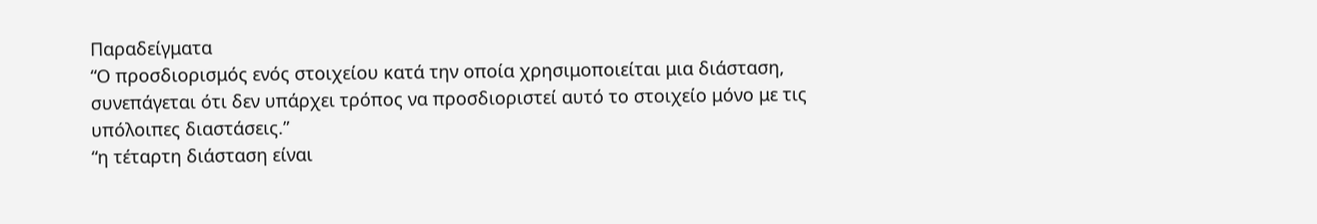Παραδείγματα
“Ο προσδιορισμός ενός στοιχείου κατά την οποία χρησιμοποιείται μια διάσταση, συνεπάγεται ότι δεν υπάρχει τρόπος να προσδιοριστεί αυτό το στοιχείο μόνο με τις υπόλοιπες διαστάσεις.”
“η τέταρτη διάσταση είναι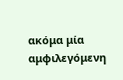ακόμα μία αμφιλεγόμενη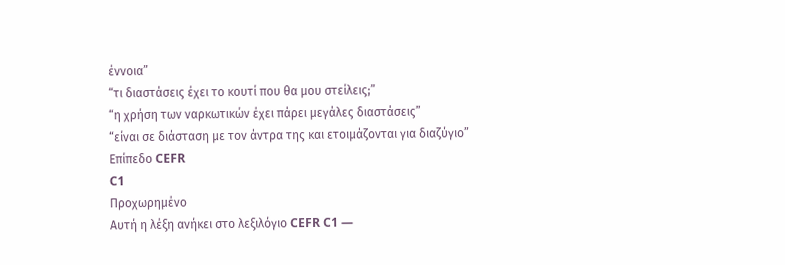έννοια”
“τι διαστάσεις έχει το κουτί που θα μου στείλεις;”
“η χρήση των ναρκωτικών έχει πάρει μεγάλες διαστάσεις”
“είναι σε διάσταση με τον άντρα της και ετοιμάζονται για διαζύγιο”
Επίπεδο CEFR
C1
Προχωρημένο
Αυτή η λέξη ανήκει στο λεξιλόγιο CEFR C1 —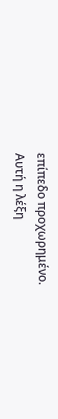επίπεδο προχωρημένο.
Αυτή η λέξη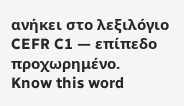ανήκει στο λεξιλόγιο CEFR C1 — επίπεδο προχωρημένο.
Know this word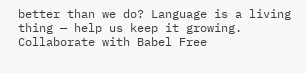better than we do? Language is a living thing — help us keep it growing. Collaborate with Babel Free